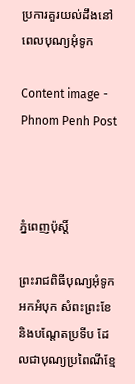ប្រការគួរយល់ដឹងនៅពេលបុណ្យអុំទូក

Content image - Phnom Penh Post



ភ្នំពេញប៉ុស្តិ៍

ព្រះរាជពិធីបុណ្យអុំទូក អកអំបុក សំពះព្រះខែ និងបណ្តែតប្រទីប ដែលជាបុណ្យប្រពៃណីខ្មែ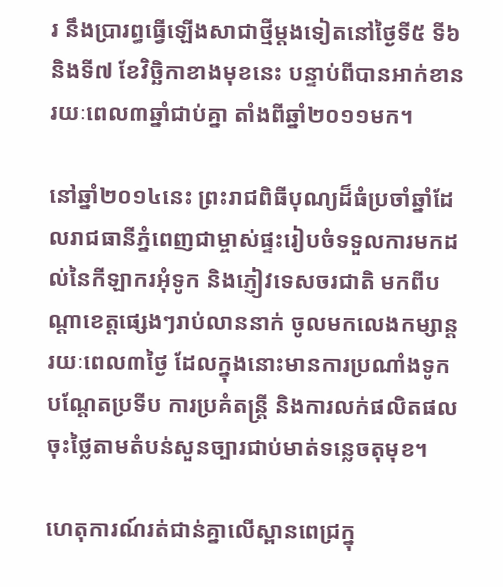រ នឹងប្រារព្ធធ្វើឡើងសាជាថ្មីម្ដងទៀតនៅថ្ងៃទី៥ ទី៦ និងទី៧ ខែវិច្ឆិកាខាងមុខនេះ បន្ទាប់ពីបានអាក់ខានរយៈពេល៣ឆ្នាំជាប់គ្នា តាំងពីឆ្នាំ២០១១មក។

នៅឆ្នាំ២០១៤នេះ ព្រះរាជពិធីបុណ្យដ៏ធំប្រចាំឆ្នាំដែលរាជធានីភ្នំពេញជាម្ចាស់ផ្ទះរៀបចំទទួលការមកដល់នៃកីឡាករអុំទូក និងភ្ញៀវទេសចរជាតិ មកពីបណ្ដាខេត្តផ្សេងៗរាប់លាននាក់ ចូលមកលេងកម្សាន្ត រយៈពេល៣ថ្ងៃ ដែលក្នុងនោះមានការប្រណាំងទូក បណ្ដែតប្រទីប ការប្រគំតន្ត្រី និងការលក់ផលិតផលចុះថ្លៃតាមតំបន់សួនច្បារជាប់មាត់ទន្លេចតុមុខ។

ហេតុការណ៍រត់ជាន់គ្នាលើស្ពានពេជ្រក្នុ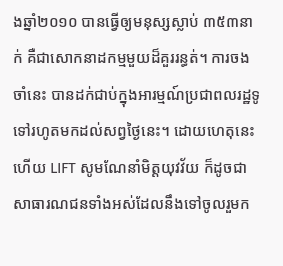ងឆ្នាំ២០១០ បានធ្វើឲ្យមនុស្សស្លាប់ ៣៥៣នាក់ គឺជាសោកនាដកម្មមួយដ៏គួររន្ធត់។ ការចងចាំនេះ បានដក់ជាប់ក្នុងអារម្មណ៍ប្រជាពលរដ្ឋទូទៅរហូតមកដល់សព្វថ្ងៃនេះ។ ដោយហេតុនេះហើយ LIFT សូមណែនាំមិត្តយុវវ័យ ក៏ដូចជាសាធារណជនទាំងអស់ដែលនឹងទៅចូលរួមក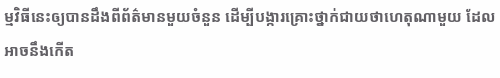ម្មវិធីនេះឲ្យបានដឹងពីព័ត៌មានមួយចំនួន ដើម្បីបង្ការគ្រោះថ្នាក់ជាយថាហេតុណាមួយ ដែលអាចនឹងកើត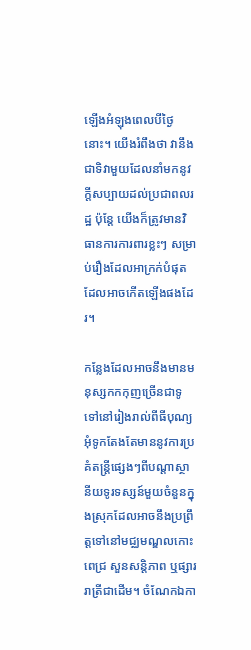ឡើងអំឡុងពេលបីថ្ងៃនោះ។ យើងរំពឹងថា វានឹងជាទិវាមួយដែលនាំមកនូវក្តីសប្បាយដល់ប្រជាពលរដ្ឋ ប៉ុន្តែ យើងក៏ត្រូវមានវិធានការការពារខ្លះៗ សម្រាប់រឿងដែលអាក្រក់បំផុតដែលអាចកើតឡើងផងដែរ។

កន្លែងដែលអាចនឹងមានមនុស្សកកកុញច្រើនជាទូទៅនៅរៀងរាល់ពីធីបុណ្យអុំទូកតែងតែមាននូវការប្រគំតន្ត្រីផ្សេងៗពីបណ្តាស្ថានីយទូរទស្សន៍មួយចំនួនក្នុងស្រុកដែលអាចនឹងប្រព្រឹត្តទៅនៅមជ្ឈមណ្ឌលកោះពេជ្រ សួនសន្តិភាព ឬផ្សាររាត្រីជាដើម។ ចំណែកឯកា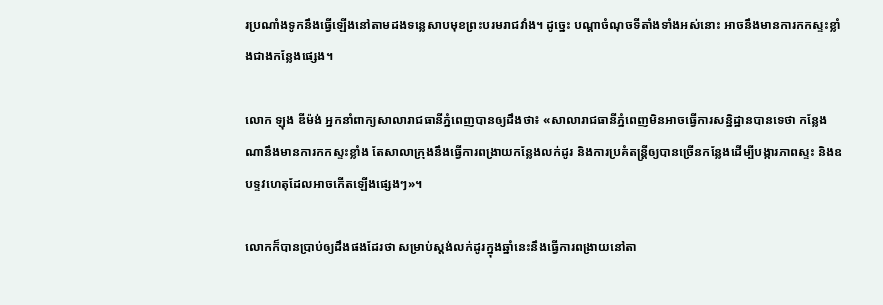រប្រណាំងទូកនឹងធ្វើឡើងនៅតាមដងទន្លេសាបមុខព្រះបរមរាជវាំង។ ដូច្នេះ បណ្ដាចំណុចទីតាំងទាំងអស់នោះ អាចនឹងមានការកកស្ទះខ្លាំងជាងកន្លែងផ្សេង។

លោក ឡុង ឌីម៉ង់ អ្នកនាំពាក្យសាលារាជធានីភ្នំពេញបានឲ្យដឹងថា៖ «សាលារាជធានីភ្នំពេញមិនអាចធ្វើការសន្និដ្ឋានបានទេថា កន្លែងណានឹងមានការកកស្ទះខ្លាំង តែសាលាក្រុងនឹងធ្វើការពង្រាយកន្លែងលក់ដូរ និងការប្រគំតន្ត្រីឲ្យបានច្រើនកន្លែងដើម្បីបង្ការភាពស្ទះ និងឧបទ្ទវហេតុដែលអាចកើតឡើងផ្សេងៗ»។

លោកក៏បានប្រាប់ឲ្យដឹងផងដែរថា សម្រាប់ស្តង់លក់ដូរក្នុងឆ្នាំនេះនឹងធ្វើការពង្រាយនៅតា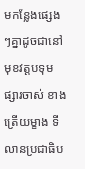មកន្លែងផ្សេងៗគ្នាដូចជានៅមុខវត្តបទុម ផ្សារចាស់ ខាងត្រើយម្ខាង ទីលានប្រជាធិប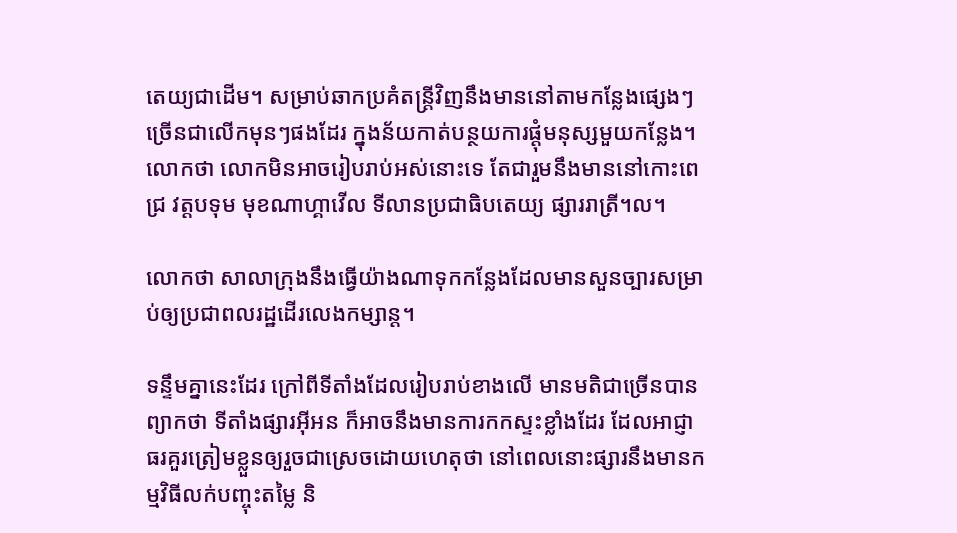តេយ្យជាដើម។ សម្រាប់ឆាកប្រគំតន្ត្រីវិញនឹងមាននៅតាមកន្លែងផ្សេងៗច្រើនជាលើកមុនៗផងដែរ ក្នុងន័យកាត់បន្ថយការផ្តុំមនុស្សមួយកន្លែង។ លោកថា លោកមិនអាចរៀបរាប់អស់នោះទេ តែជារួមនឹងមាននៅកោះពេជ្រ វត្តបទុម មុខណាហ្គាវើល ទីលានប្រជាធិបតេយ្យ ផ្សាររាត្រី។ល។

លោកថា សាលាក្រុងនឹងធ្វើយ៉ាងណាទុកកន្លែងដែលមានសួនច្បារសម្រាប់ឲ្យប្រជាពលរដ្ឋដើរលេងកម្សាន្ត។

ទន្ទឹមគ្នានេះដែរ ក្រៅពីទីតាំងដែលរៀបរាប់ខាងលើ មានមតិជាច្រើនបានព្យាកថា ទីតាំងផ្សារអ៊ីអន ក៏អាចនឹងមានការកកស្ទះខ្លាំងដែរ ដែលអាជ្ញាធរគួរត្រៀមខ្លួនឲ្យរួចជាស្រេចដោយហេតុថា នៅពេលនោះផ្សារនឹងមានកម្មវិធីលក់បញ្ចុះតម្លៃ និ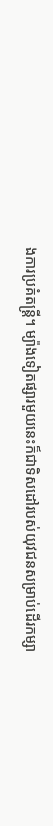ងការប្រគំតន្ត្រី។ ម្យ៉ាងទៀតផ្សារមួយនេះក៏ជាទិសដៅរបស់យុវជនសម្រាប់ដើរកម្សា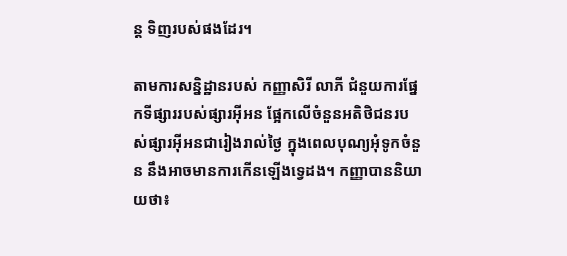ន្ត ទិញរបស់ផងដែរ។

តាមការសន្និដ្ឋានរបស់ កញ្ញាសិរី លាភី ជំនួយការផ្នែកទីផ្សាររបស់ផ្សារអ៊ីអន ផ្អែកលើចំនួនអតិថិជនរបស់ផ្សារអ៊ីអនជារៀងរាល់ថ្ងៃ ក្នុងពេលបុណ្យអុំទូកចំនួន នឹងអាចមានការកើនឡើងទ្វេដង។ កញ្ញាបាននិយាយថា៖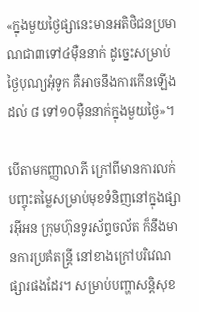«ក្នុងមួយថ្ងៃផ្សានេះមានអតិថិជនប្រមាណជា៣ទៅ៤ម៉ឺននាក់ ដូច្នេះសម្រាប់ថ្ងៃបុណ្យអុំទូក គឺអាចនឹងការកើនឡើងដល់ ៨ ទៅ១០ម៉ឺននាក់ក្នុងមួយថ្ងៃ»។

បើតាមកញ្ញាលាភី ក្រៅពីមានការលក់បញ្ចុះតម្លៃសម្រាប់មុខទំនិញនៅក្នុងផ្សារអ៊ីអន ក្រុមហ៊ុនទូរស័ព្ទចល័ត ក៏នឹងមានការប្រគំតន្ត្រី នៅខាងក្រៅបរិវេណផ្សារផងដែរ។ សម្រាប់បញ្ហាសន្តិសុខ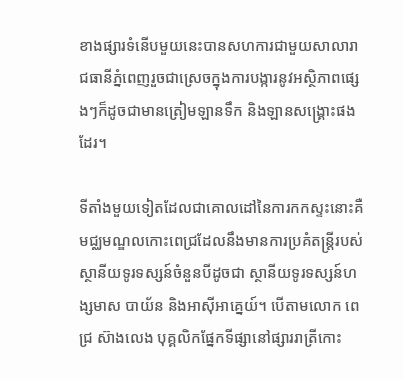ខាងផ្សារទំនើបមួយនេះបានសហការជាមួយសាលារាជធានីភ្នំពេញរួចជាស្រេចក្នុងការបង្ការនូវអស្ថិភាពផ្សេងៗក៏ដូចជាមានត្រៀមឡានទឹក និងឡានសង្គ្រោះផងដែរ។

ទីតាំងមួយទៀតដែលជាគោលដៅនៃការកកស្ទះនោះគឺមជ្ឈមណ្ឌលកោះពេជ្រដែលនឹងមានការប្រគំតន្ត្រីរបស់ស្ថានីយទូរទស្សន៍ចំនួនបីដូចជា ស្ថានីយទូរទស្សន៍ហង្សមាស បាយ័ន និងអាស៊ីអាគ្នេយ៍។ បើតាមលោក ពេជ្រ ស៊ាងលេង បុគ្គលិកផ្នែកទីផ្សានៅផ្សាររាត្រីកោះ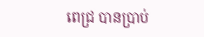ពេជ្រ បានប្រាប់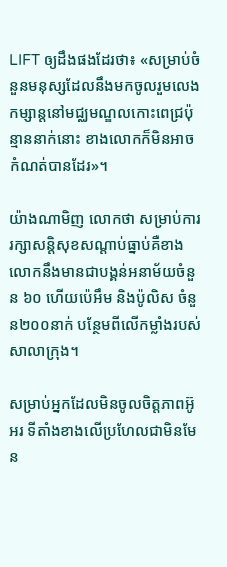LIFT ឲ្យដឹងផងដែរថា៖ «សម្រាប់ចំនួនមនុស្សដែលនឹងមកចូលរួមលេងកម្សាន្តនៅមជ្ឈមណ្ឌលកោះពេជ្រប៉ុន្មាននាក់នោះ ខាងលោកក៏មិនអាចកំណត់បានដែរ»។

យ៉ាងណាមិញ លោកថា សម្រាប់ការរក្សាសន្តិសុខសណ្តាប់ធ្នាប់គឺខាងលោកនឹងមានជាបង្គន់អនាម័យចំនួន ៦០ ហើយប៉េអឹម និងប៉ូលិស ចំនួន២០០នាក់ បន្ថែមពីលើកម្លាំងរបស់សាលាក្រុង។

សម្រាប់អ្នកដែលមិនចូលចិត្តភាពអ៊ូអរ ទីតាំងខាងលើប្រហែលជាមិនមែន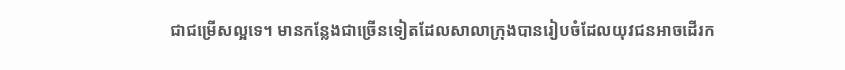ជាជម្រើសល្អទេ។ មានកន្លែងជាច្រើនទៀតដែលសាលាក្រុងបានរៀបចំដែលយុវជនអាចដើរក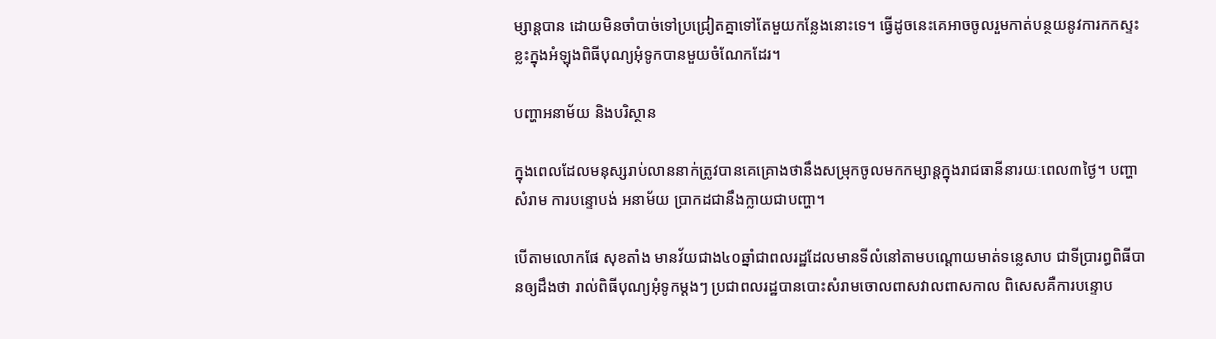ម្សាន្តបាន ដោយមិនចាំបាច់ទៅប្រជ្រៀតគ្នាទៅតែមួយកន្លែងនោះទេ។ ធ្វើដូចនេះគេអាចចូលរួមកាត់បន្ថយនូវការកកស្ទះខ្លះក្នុងអំឡុងពិធីបុណ្យអុំទូកបានមួយចំណែកដែរ។

បញ្ហាអនាម័យ និងបរិស្ថាន

ក្នុងពេលដែលមនុស្សរាប់លាននាក់ត្រូវបានគេគ្រោងថានឹងសម្រុកចូលមកកម្សាន្តក្នុងរាជធានីនារយៈពេល៣ថ្ងៃ។ បញ្ហាសំរាម ការបន្ទោបង់ អនាម័យ ប្រាកដជានឹងក្លាយជាបញ្ហា។

បើតាមលោកផែ សុខតាំង មានវ័យជាង៤០ឆ្នាំជាពលរដ្ឋដែលមានទីលំនៅតាមបណ្ដោយមាត់ទន្លេសាប ជាទីប្រារព្ធពិធីបានឲ្យដឹងថា រាល់ពិធីបុណ្យអុំទូកម្តងៗ ប្រជាពលរដ្ឋបានបោះសំរាមចោលពាសវាលពាសកាល ពិសេសគឺការបន្ទោប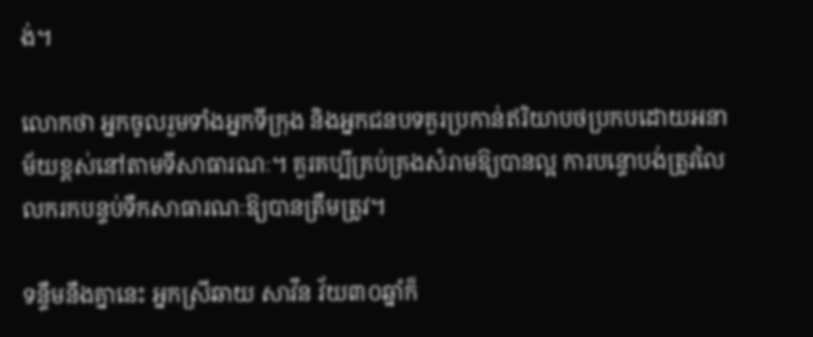ង់។

លោកថា អ្នកចូលរួមទាំងអ្នកទីក្រុង និងអ្នកជនបទគួរប្រកាន់ឥរិយាបថប្រកបដោយអនាម័យខ្ពស់នៅតាមទីសាធារណៈ។ គួរគប្បីគ្រប់គ្រងសំរាមឱ្យបានល្អ ការបន្ទោបង់ត្រូវលៃលករកបន្ទប់ទឹកសាធារណៈឱ្យបានត្រឹមត្រូវ។

ទន្ទឹមនឹងគ្នានេះ អ្នកស្រីឆាយ សាវីន វ័យ៣០ឆ្នាំក៏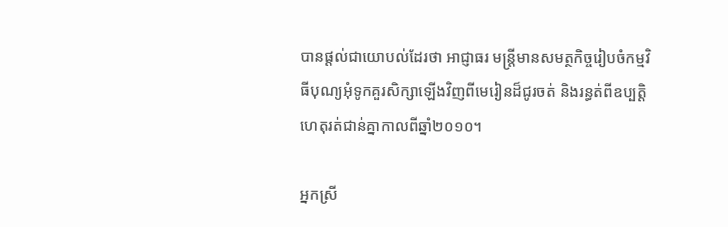បានផ្ដល់ជាយោបល់ដែរថា អាជ្ញាធរ មន្ត្រីមានសមត្ថកិច្ចរៀបចំកម្មវិធីបុណ្យអុំទូកគួរសិក្សាឡើងវិញពីមេរៀនដ៏ជូរចត់ និងរន្ធត់ពីឧប្បត្តិហេតុរត់ជាន់គ្នាកាលពីឆ្នាំ២០១០។

អ្នកស្រី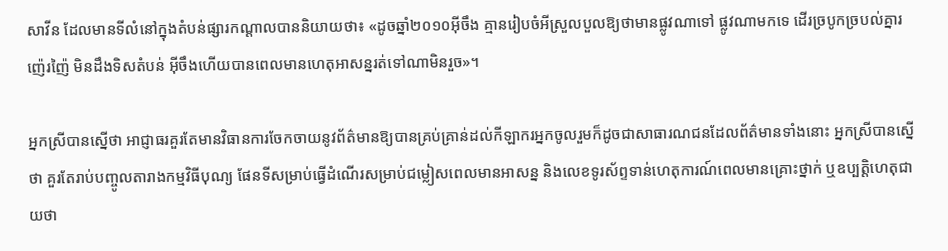សាវីន ដែលមានទីលំនៅក្នុងតំបន់ផ្សារកណ្ដាលបាននិយាយថា៖ «ដូចឆ្នាំ២០១០អ៊ីចឹង គ្មានរៀបចំអីស្រួលបួលឱ្យថាមានផ្លូវណាទៅ ផ្លូវណាមកទេ ដើរច្របូកច្របល់គ្នារញ៉េរញ៉ៃ មិនដឹងទិសតំបន់ អ៊ីចឹងហើយបានពេលមានហេតុអាសន្នរត់ទៅណាមិនរួច»។

អ្នកស្រីបានស្នើថា អាជ្ញាធរគួរតែមានវិធានការចែកចាយនូវព័ត៌មានឱ្យបានគ្រប់គ្រាន់ដល់កីឡាករអ្នកចូលរួមក៏ដូចជាសាធារណជនដែលព័ត៌មានទាំងនោះ អ្នកស្រីបានស្នើថា គួរតែរាប់បញ្ចូលតារាងកម្មវិធីបុណ្យ ផែនទីសម្រាប់ធ្វើដំណើរសម្រាប់ជម្លៀសពេលមានអាសន្ន និងលេខទូរស័ព្ទទាន់ហេតុការណ៍ពេលមានគ្រោះថ្នាក់ ឬឧប្បត្តិហេតុជាយថា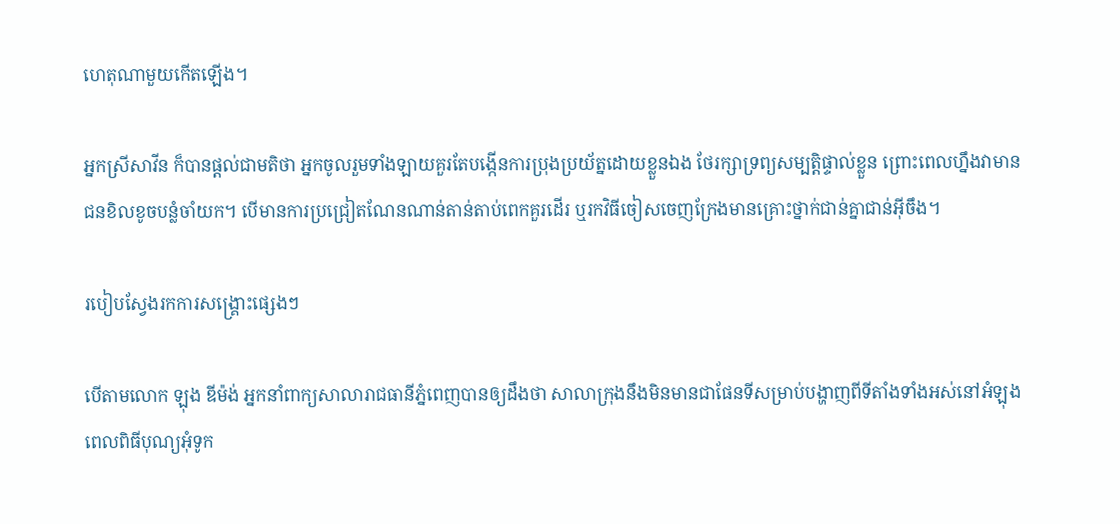ហេតុណាមួយកើតឡើង។

អ្នកស្រីសាវីន ក៏បានផ្ដល់ជាមតិថា អ្នកចូលរួមទាំងឡាយគួរតែបង្កើនការប្រុងប្រយ័ត្នដោយខ្លួនឯង ថែរក្សាទ្រព្យសម្បតិ្តផ្ទាល់ខ្លួន ព្រោះពេលហ្នឹងវាមានជនខិលខូចបន្លំចាំយក។ បើមានការប្រជ្រៀតណែនណាន់តាន់តាប់ពេកគួរដើរ ឬរកវិធីចៀសចេញក្រែងមានគ្រោះថ្នាក់ជាន់គ្នាជាន់អ៊ីចឹង។

របៀបស្វែងរកការសង្គ្រោះផ្សេងៗ

បើតាមលោក ឡុង ឌីម៉ង់ អ្នកនាំពាក្យសាលារាជធានីភ្នំពេញបានឲ្យដឹងថា សាលាក្រុងនឹងមិនមានជាផែនទីសម្រាប់បង្ហាញពីទីតាំងទាំងអស់នៅអំឡុងពេលពិធីបុណ្យអុំទូក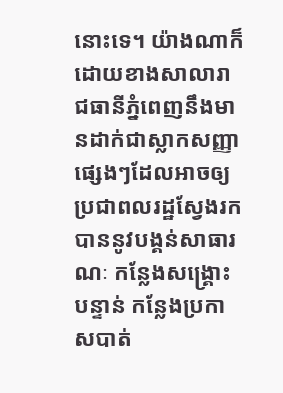នោះទេ។ យ៉ាងណាក៏ដោយខាងសាលារាជធានីភ្នំពេញនឹងមានដាក់ជាស្លាកសញ្ញាផ្សេងៗដែលអាចឲ្យប្រជាពលរដ្ឋស្វែងរកបាននូវបង្គន់សាធារណៈ កន្លែងសង្គ្រោះបន្ទាន់ កន្លែងប្រកាសបាត់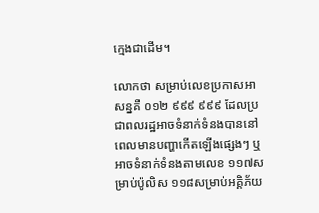ក្មេងជាដើម។

លោកថា សម្រាប់លេខប្រកាសអាសន្នគឺ ០១២ ៩៩៩ ៩៩៩ ដែលប្រជាពលរដ្ឋអាចទំនាក់ទំនងបាននៅពេលមានបញ្ហាកើតឡើងផ្សេងៗ ឬអាចទំនាក់ទំនងតាមលេខ ១១៧សម្រាប់ប៉ូលិស ១១៨សម្រាប់អគ្គិភ័យ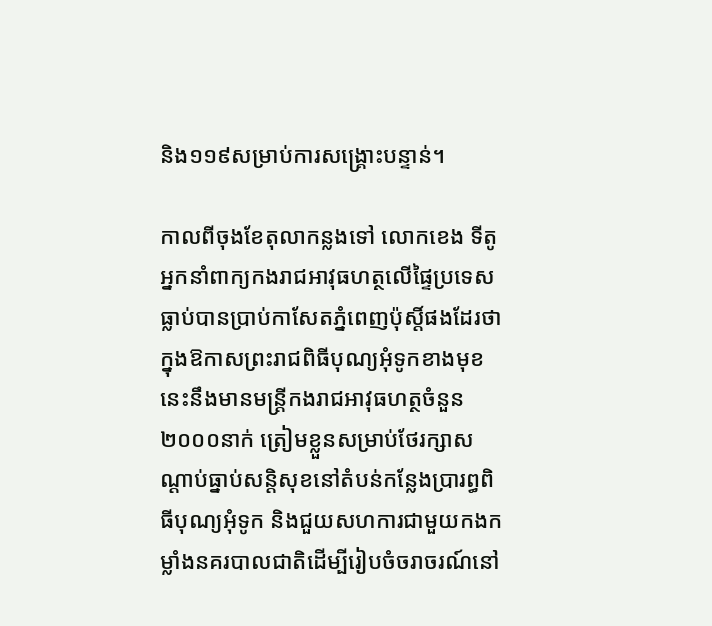និង១១៩សម្រាប់ការសង្រ្គោះបន្ទាន់។

កាលពីចុងខែតុលាកន្លងទៅ លោកខេង ទីតូ អ្នកនាំពាក្យកងរាជអាវុធហត្ថលើផ្ទៃប្រទេសធ្លាប់បានប្រាប់កាសែតភ្នំពេញប៉ុស្តិ៍ផងដែរថា ក្នុងឱកាសព្រះរាជពិធីបុណ្យអុំទូកខាងមុខនេះនឹងមានមន្ត្រីកងរាជអាវុធហត្ថចំនួន២០០០នាក់ ត្រៀមខ្លួនសម្រាប់ថែរក្សាសណ្តាប់ធ្នាប់សន្តិសុខនៅតំបន់កន្លែងប្រារព្ធពិធីបុណ្យអុំទូក និងជួយសហការជាមួយកងកម្លាំងនគរបាលជាតិដើម្បីរៀបចំចរាចរណ៍នៅ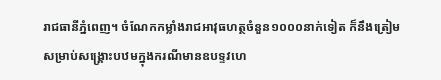រាជធានីភ្នំពេញ។ ចំណែកកម្លាំងរាជអាវុធហត្ថចំនួន១០០០នាក់ទៀត ក៏នឹងត្រៀមសម្រាប់សង្គ្រោះបឋមក្នុងករណីមានឧបទ្ទវហេ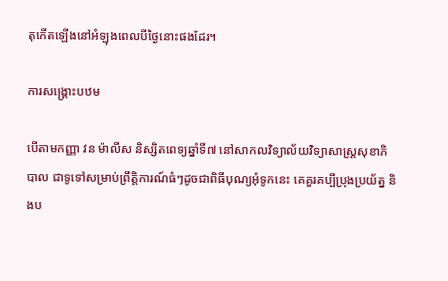តុកើតឡើងនៅអំឡុងពេលបីថ្ងៃនោះផងដែរ។

ការសង្គ្រោះបឋម

បើតាមកញ្ញា វន ម៉ាលីស និស្សិតពេទ្យឆ្នាំទី៧ នៅសាកលវិទ្យាល័យវិទ្យាសាស្ត្រសុខាភិបាល ជាទូទៅសម្រាប់ព្រឹត្តិការណ៍ធំៗដូចជាពិធីបុណ្យអុំទូកនេះ គេគួរគប្បីប្រុងប្រយ័ត្ន និងប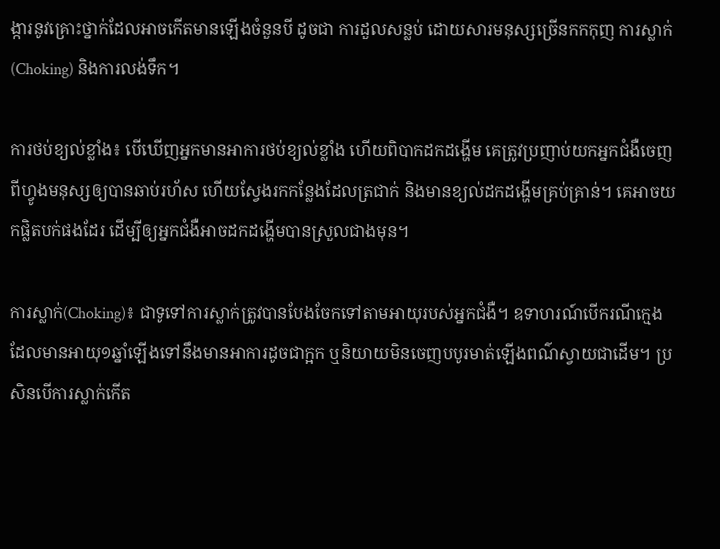ង្ការនូវគ្រោះថ្នាក់ដែលអាចកើតមានឡើងចំនួនបី ដូចជា ការដួលសន្លប់ ដោយសារមនុស្សច្រើនកកកុញ ការស្លាក់(Choking) និងការលង់ទឹក។

ការថប់ខ្យល់ខ្លាំង៖ បើឃើញអ្នកមានអាការថប់ខ្យល់ខ្លាំង ហើយពិបាកដកដង្ហើម គេត្រូវប្រញាប់យកអ្នកជំងឺចេញពីហ្វូងមនុស្សឲ្យបានឆាប់រហ័ស ហើយស្វែងរកកន្លែងដែលត្រជាក់ និងមានខ្យល់ដកដង្ហើមគ្រប់គ្រាន់។ គេអាចយកផ្លិតបក់ផងដែរ ដើម្បីឲ្យអ្នកជំងឺអាចដកដង្ហើមបានស្រួលជាងមុន។

ការស្លាក់(Choking)៖ ជាទូទៅការស្លាក់ត្រូវបានបែងចែកទៅតាមអាយុរបស់អ្នកជំងឺ។ ឧទាហរណ៍បើករណីក្មេងដែលមានអាយុ១ឆ្នាំឡើងទៅនឹងមានអាការដូចជាក្អក ឬនិយាយមិនចេញបបូរមាត់ឡើងពណ៌ស្វាយជាដើម។ ប្រសិនបើការស្លាក់កើត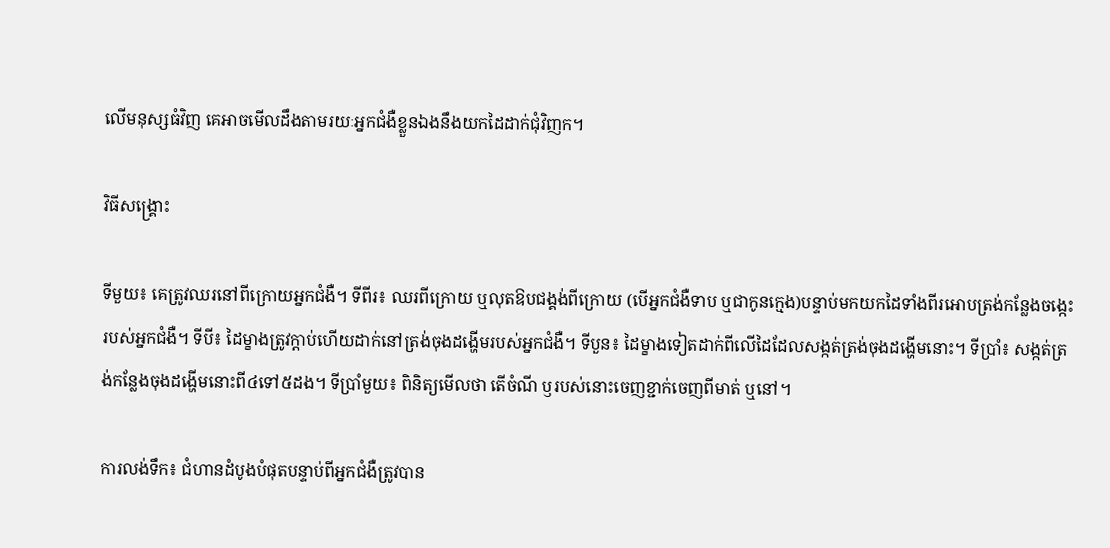លើមនុស្សធំវិញ គេអាចមើលដឹងតាមរយៈអ្នកជំងឺខ្លួនឯងនឹងយកដៃដាក់ជុំវិញក។

វិធីសង្គ្រោះ

ទីមួយ៖ គេត្រូវឈរនៅពីក្រោយអ្នកជំងឺ។ ទីពីរ៖ ឈរពីក្រោយ ឬលុតឱបជង្គង់ពីក្រោយ (បើអ្នកជំងឺទាប ឬជាកូនក្មេង)បន្ទាប់មកយកដៃទាំងពីរអោបត្រង់កន្លែងចង្កេះរបស់អ្នកជំងឺ។ ទីបី៖ ដៃម្ខាងត្រូវក្តាប់ហើយដាក់នៅត្រង់ចុងដង្ហើមរបស់អ្នកជំងឺ។ ទីបួន៖ ដៃម្ខាងទៀតដាក់ពីលើដៃដែលសង្កត់ត្រង់ចុងដង្ហើមនោះ។ ទីប្រាំ៖ សង្កត់ត្រង់កន្លែងចុងដង្ហើមនោះពី៤ទៅ៥ដង។ ទីប្រាំមួយ៖ ពិនិត្យមើលថា តើចំណី ឫរបស់នោះចេញខ្ជាក់ចេញពីមាត់ ឬនៅ។

ការលង់ទឹក៖ ជំហានដំបូងបំផុតបន្ទាប់ពីអ្នកជំងឺត្រូវបាន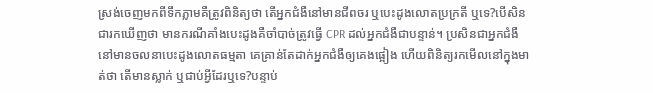ស្រង់ចេញមកពីទឹកភ្លាមគឺត្រូវពិនិត្យថា តើអ្នកជំងឺនៅមានជីពចរ ឬបេះដូងលោតប្រក្រតី ឬទេ?បើសិនជារកឃើញថា មានករណីគាំងបេះដូងគឺចាំបាច់ត្រូវធ្វើ CPR ដល់អ្នកជំងឺជាបន្ទាន់។ ប្រសិនជាអ្នកជំងឺនៅមានចលនាបេះដូងលោតធម្មតា គេគ្រាន់តែដាក់អ្នកជំងឺឲ្យគេងផ្អៀង ហើយពិនិត្យរកមើលនៅក្នុងមាត់ថា តើមានស្លាក់ ឬជាប់អ្វីដែរឬទេ?បន្ទាប់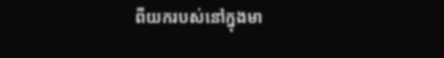ពីយករបស់នៅក្នុងមា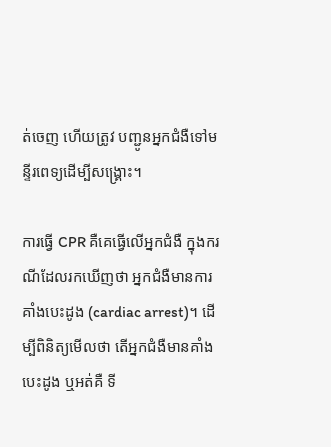ត់ចេញ ហើយត្រូវ បញ្ជូនអ្នកជំងឺទៅមន្ទីរពេទ្យដើម្បីសង្គ្រោះ។

ការធ្វើ CPR គឺគេធ្វើលើអ្នកជំងឺ ក្នុងករណីដែលរកឃើញថា អ្នកជំងឺមានការគាំងបេះដូង (cardiac arrest)។ ដើម្បីពិនិត្យមើលថា តើអ្នកជំងឺមានគាំងបេះដូង ឬអត់គឺ ទី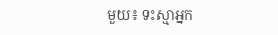មួយ៖ ទះស្មាអ្នក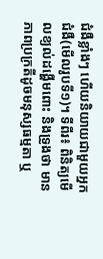ជំងឺខ្លាំងៗ ហើយនិយាយជាមួយអ្នកជំងឺ(មើលរូបទី១)។ ទីពីរ៖ ពិនិត្យមើលខ្យល់ដង្ហើមពោះ និងទ្រូងថា មានភាពប្រក្រតីដូចមនុស្សធម្មតា ឬ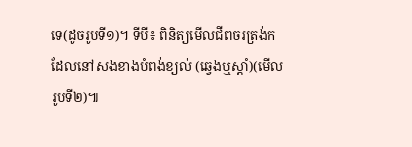ទេ(ដូចរូបទី១)។ ទីបី៖ ពិនិត្យមើលជីពចរត្រង់កដែលនៅសងខាងបំពង់ខ្យល់ (ឆ្វេងឬស្តាំ)(មើលរូបទី២)៕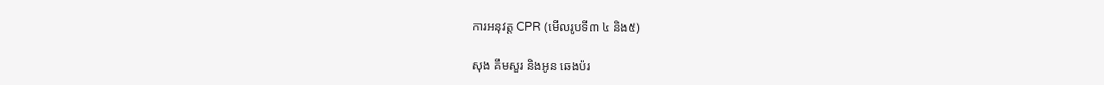ការអនុវត្ត CPR (មើលរូបទី៣ ៤ និង៥)

សុង គឹមសួរ និងអូន ឆេងប៉រ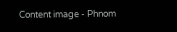Content image - Phnom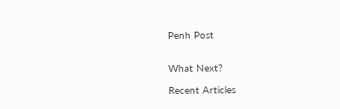Penh Post


What Next?

Recent Articles